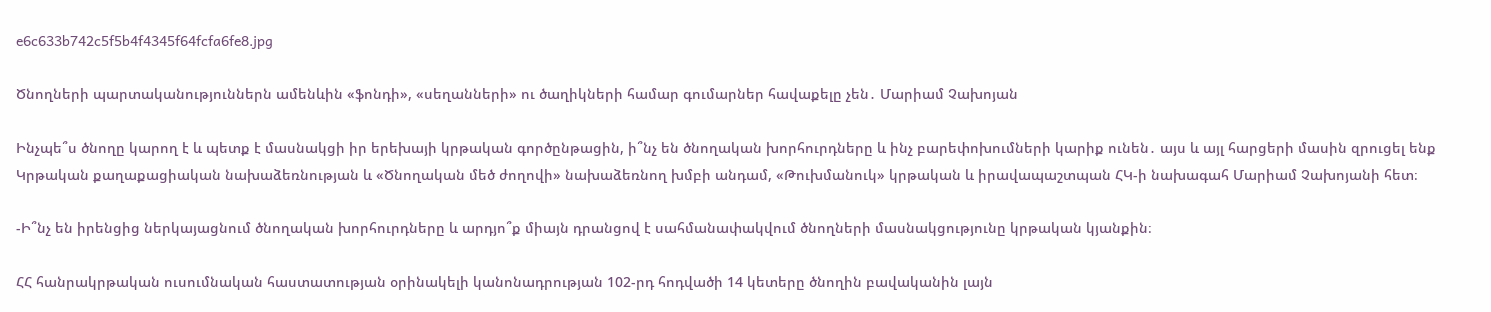e6c633b742c5f5b4f4345f64fcfa6fe8.jpg

Ծնողների պարտականություններն ամենևին «ֆոնդի», «սեղանների» ու ծաղիկների համար գումարներ հավաքելը չեն․ Մարիամ Չախոյան

Ինչպե՞ս ծնողը կարող է և պետք է մասնակցի իր երեխայի կրթական գործընթացին, ի՞նչ են ծնողական խորհուրդները և ինչ բարեփոխումների կարիք ունեն․ այս և այլ հարցերի մասին զրուցել ենք Կրթական քաղաքացիական նախաձեռնության և «Ծնողական մեծ ժողովի» նախաձեռնող խմբի անդամ, «Թուխմանուկ» կրթական և իրավապաշտպան ՀԿ-ի նախագահ Մարիամ Չախոյանի հետ։

-Ի՞նչ են իրենցից ներկայացնում ծնողական խորհուրդները և արդյո՞ք միայն դրանցով է սահմանափակվում ծնողների մասնակցությունը կրթական կյանքին։

ՀՀ հանրակրթական ուսումնական հաստատության օրինակելի կանոնադրության 102-րդ հոդվածի 14 կետերը ծնողին բավականին լայն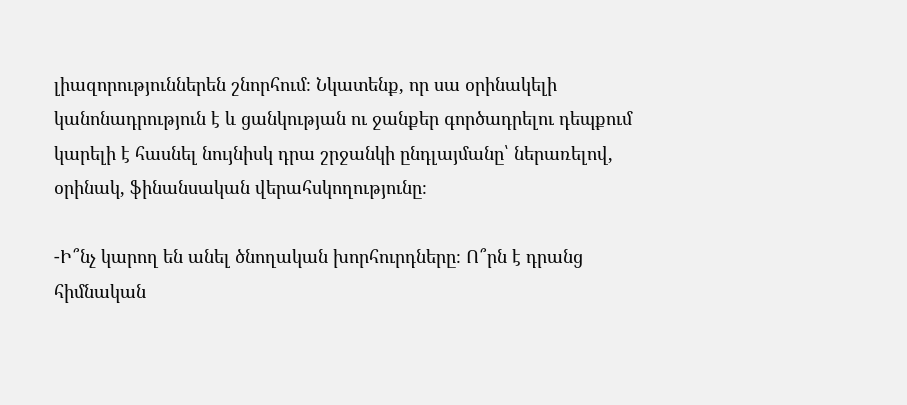լիազորություններեն շնորհում։ Նկատենք, որ սա օրինակելի կանոնադրություն է և ցանկության ու ջանքեր գործադրելու դեպքում կարելի է հասնել նույնիսկ դրա շրջանկի ընդլայմանը՝ ներառելով, օրինակ, ֆինանսական վերահսկողությունը։

-Ի՞նչ կարող են անել ծնողական խորհուրդները։ Ո՞րն է դրանց հիմնական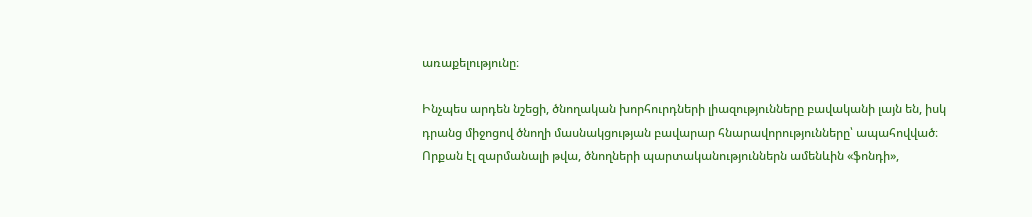առաքելությունը։

Ինչպես արդեն նշեցի, ծնողական խորհուրդների լիազությունները բավականի լայն են, իսկ դրանց միջոցով ծնողի մասնակցության բավարար հնարավորությունները՝ ապահովված։ Որքան էլ զարմանալի թվա, ծնողների պարտականություններն ամենևին «ֆոնդի»,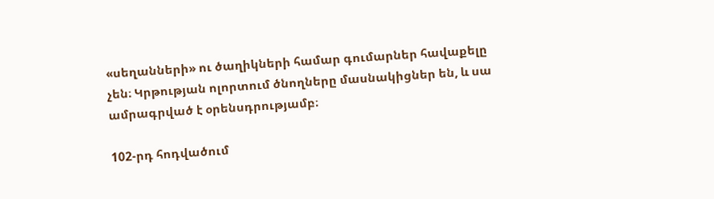«սեղանների» ու ծաղիկների համար գումարներ հավաքելը չեն։ Կրթության ոլորտում ծնողները մասնակիցներ են, և սա ամրագրված է օրենսդրությամբ։

102-րդ հոդվածում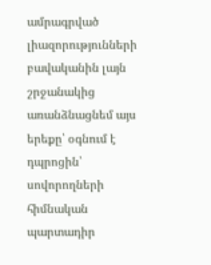ամրագրված լիազորությունների բավականին լայն շրջանակից առանձնացնեմ այս երեքը՝ օգնում է դպրոցին՝ սովորողների հիմնական պարտադիր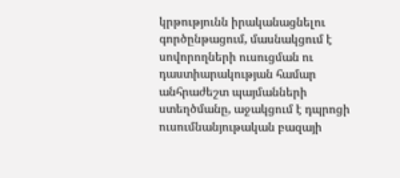կրթությունն իրականացնելու գործընթացում, մասնակցում է սովորողների ուսուցման ու դաստիարակության համար անհրաժեշտ պայմանների ստեղծմանը, աջակցում է դպրոցի ուսումնանյութական բազայի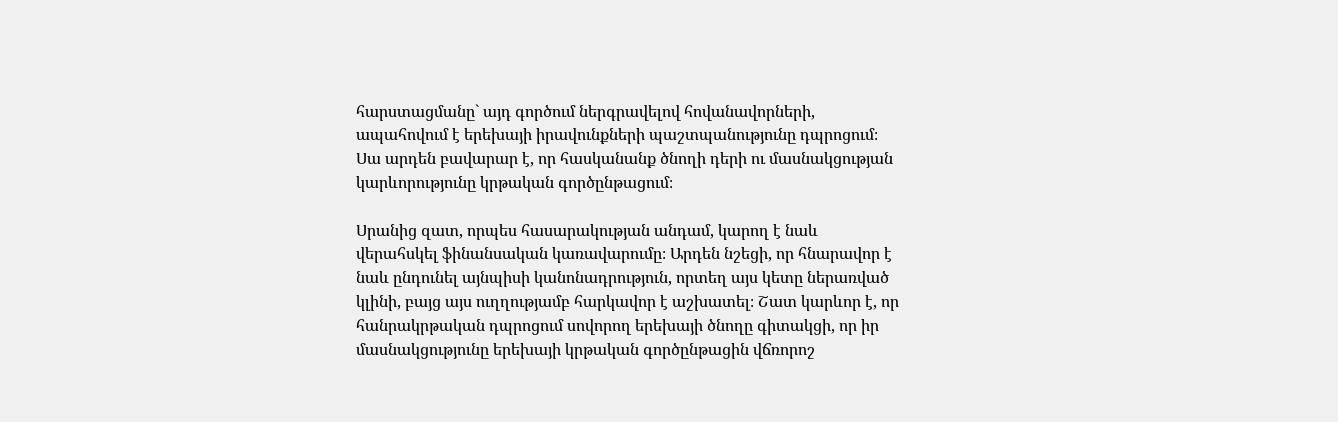հարստացմանը` այդ գործում ներգրավելով հովանավորների, ապահովում է երեխայի իրավունքների պաշտպանությունը դպրոցում։ Սա արդեն բավարար է, որ հասկանանք ծնողի դերի ու մասնակցության կարևորությունը կրթական գործընթացում։

Սրանից զատ, որպես հասարակության անդամ, կարող է նաև վերահսկել ֆինանսական կառավարումը։ Արդեն նշեցի, որ հնարավոր է նաև ընդունել այնպիսի կանոնադրություն, որտեղ այս կետը ներառված կլինի, բայց այս ուղղությամբ հարկավոր է աշխատել։ Շատ կարևոր է, որ հանրակրթական դպրոցում սովորող երեխայի ծնողը գիտակցի, որ իր մասնակցությունը երեխայի կրթական գործընթացին վճռորոշ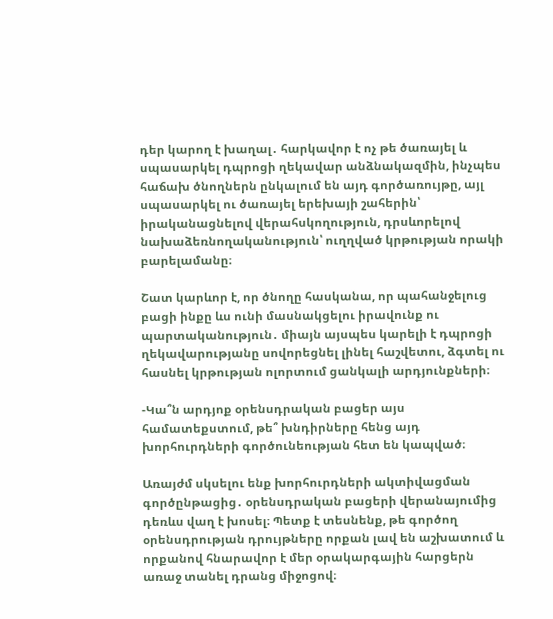դեր կարող է խաղալ․ հարկավոր է ոչ թե ծառայել և սպասարկել դպրոցի ղեկավար անձնակազմին, ինչպես հաճախ ծնողներն ընկալում են այդ գործառույթը, այլ սպասարկել ու ծառայել երեխայի շահերին՝ իրականացնելով վերահսկողություն, դրսևորելով նախաձեռնողականություն՝ ուղղված կրթության որակի բարելամանը։

Շատ կարևոր է, որ ծնողը հասկանա, որ պահանջելուց բացի ինքը ևս ունի մասնակցելու իրավունք ու պարտականություն․ միայն այսպես կարելի է դպրոցի ղեկավարությանը սովորեցնել լինել հաշվետու, ձգտել ու հասնել կրթության ոլորտում ցանկալի արդյունքների։

-Կա՞ն արդյոք օրենսդրական բացեր այս համատեքստում, թե՞ խնդիրները հենց այդ խորհուրդների գործունեության հետ են կապված։

Առայժմ սկսելու ենք խորհուրդների ակտիվացման գործընթացից․ օրենսդրական բացերի վերանայումից դեռևս վաղ է խոսել։ Պետք է տեսնենք, թե գործող օրենսդրության դրույթները որքան լավ են աշխատում և որքանով հնարավոր է մեր օրակարգային հարցերն առաջ տանել դրանց միջոցով։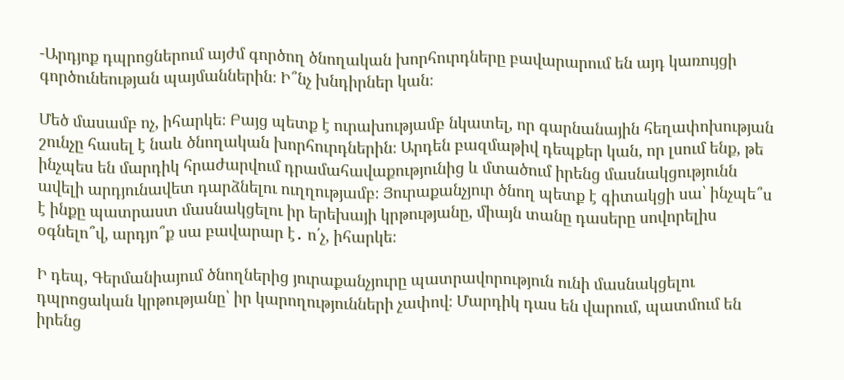-Արդյոք դպրոցներում այժմ գործող ծնողական խորհուրդները բավարարում են այդ կառույցի գործունեության պայմաններին։ Ի՞նչ խնդիրներ կան։

Մեծ մասամբ ոչ, իհարկե։ Բայց պետք է ուրախությամբ նկատել, որ գարնանային հեղափոխության շունչը հասել է նաև ծնողական խորհուրդներին։ Արդեն բազմաթիվ դեպքեր կան, որ լսում ենք, թե ինչպես են մարդիկ հրաժարվում դրամահավաքությունից և մտածում իրենց մասնակցությունն ավելի արդյունավետ դարձնելու ուղղությամբ։ Յուրաքանչյուր ծնող պետք է գիտակցի սա՝ ինչպե՞ս է ինքը պատրաստ մասնակցելու իր երեխայի կրթությանը, միայն տանը դասերը սովորելիս օգնելո՞վ, արդյո՞ք սա բավարար է․ ո՛չ, իհարկե։

Ի դեպ, Գերմանիայում ծնողներից յուրաքանչյուրը պատրավորություն ունի մասնակցելու դպրոցական կրթությանը՝ իր կարողությունների չափով։ Մարդիկ դաս են վարում, պատմում են իրենց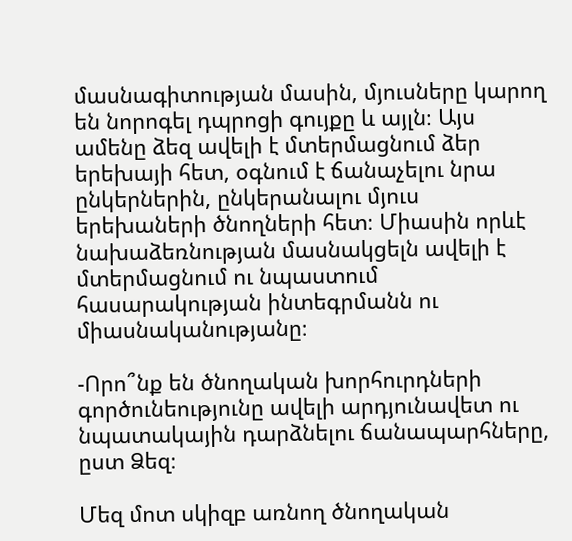մասնագիտության մասին, մյուսները կարող են նորոգել դպրոցի գույքը և այլն։ Այս ամենը ձեզ ավելի է մտերմացնում ձեր երեխայի հետ, օգնում է ճանաչելու նրա ընկերներին, ընկերանալու մյուս երեխաների ծնողների հետ։ Միասին որևէ նախաձեռնության մասնակցելն ավելի է մտերմացնում ու նպաստում հասարակության ինտեգրմանն ու միասնականությանը։

-Որո՞նք են ծնողական խորհուրդների գործունեությունը ավելի արդյունավետ ու նպատակային դարձնելու ճանապարհները, ըստ Ձեզ։

Մեզ մոտ սկիզբ առնող ծնողական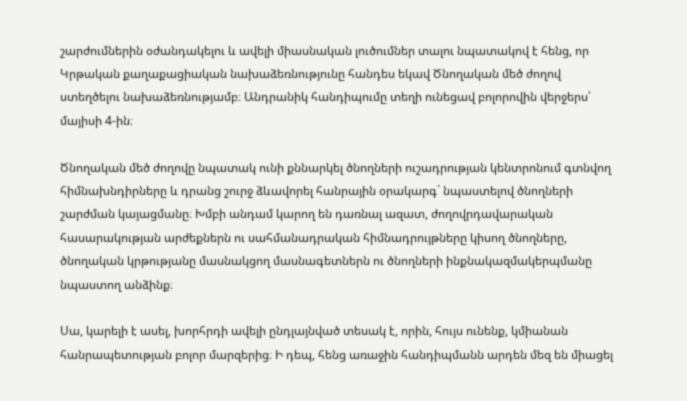շարժումներին օժանդակելու և ավելի միասնական լուծումներ տալու նպատակով է հենց, որ Կրթական քաղաքացիական նախաձեռնությունը հանդես եկավ Ծնողական մեծ ժողով ստեղծելու նախաձեռնությամբ։ Անդրանիկ հանդիպումը տեղի ունեցավ բոլորովին վերջերս՝ մայիսի 4-ին։

Ծնողական մեծ ժողովը նպատակ ունի քննարկել ծնողների ուշադրության կենտրոնում գտնվող հիմնախնդիրները և դրանց շուրջ ձևավորել հանրային օրակարգ` նպաստելով ծնողների շարժման կայացմանը։ Խմբի անդամ կարող են դառնալ ազատ, ժողովրդավարական հասարակության արժեքներն ու սահմանադրական հիմնադրույթները կիսող ծնողները, ծնողական կրթությանը մասնակցող մասնագետներն ու ծնողների ինքնակազմակերպմանը նպաստող անձինք։

Սա, կարելի է ասել, խորհրդի ավելի ընդլայնված տեսակ է, որին, հույս ունենք, կմիանան հանրապետության բոլոր մարզերից։ Ի դեպ, հենց առաջին հանդիպմանն արդեն մեզ են միացել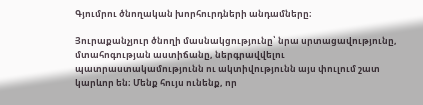Գյումրու ծնողական խորհուրդների անդամները։

Յուրաքանչյուր ծնողի մասնակցությունը՝ նրա սրտացավությունը, մտահոգության աստիճանը, ներգրավվելու պատրաստակամությունն ու ակտիվությունն այս փուլում շատ կարևոր են։ Մենք հույս ունենք, որ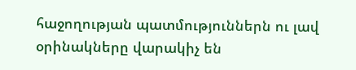հաջողության պատմություններն ու լավ օրինակները վարակիչ են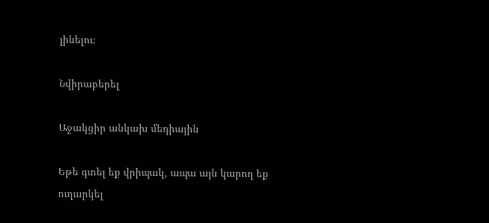լինելու։

Նվիրաբերել

Աջակցիր անկախ մեդիային

Եթե գտել եք վրիպակ, ապա այն կարող եք ուղարկել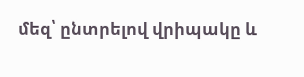մեզ՝ ընտրելով վրիպակը և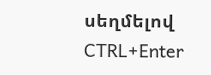սեղմելով CTRL+Enter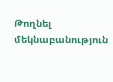Թողնել մեկնաբանություն